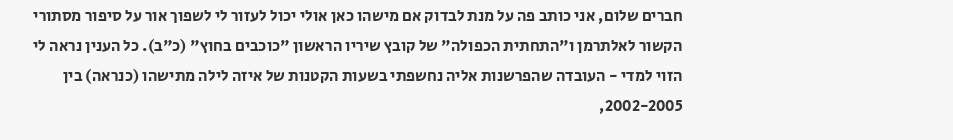חברים שלום, אני כותב פה על מנת לבדוק אם מישהו כאן אולי יכול לעזור לי לשפוך אור על סיפור מסתורי הקשור לאלתרמן ו"התחתית הכפולה" של קובץ שיריו הראשון "כוכבים בחוץ" (כ"ב). כל הענין נראה לי הזוי למדי - העובדה שהפרשנות אליה נחשפתי בשעות הקטנות של איזה לילה מתישהו (כנראה) בין 2002-2005,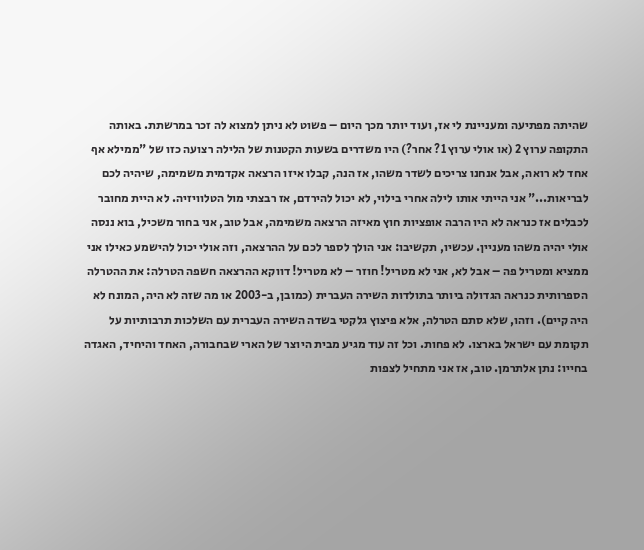שהיתה מפתיעה ומעניינת לי אז, ועוד יותר מכך היום – פשוט לא ניתן למצוא לה זכר במרשתת. באותה התקופה ערוץ 2 (או אולי ערוץ 1? אחר?) היו משדרים בשעות הקטנות של הלילה רצועה כזו של "ממילא אף אחד לא רואה, אבל אנחנו צריכים לשדר משהו, אז הנה, קבלו איזו הרצאה אקדמית משמימה, שיהיה לכם לבריאות..." אני הייתי אותו לילה אחרי בילוי, לא יכול להירדם, אז רבצתי מול הטלוויזיה. לא היית מחובר לכבלים אז כנראה לא היו הרבה אופציות חוץ מאיזה הרצאה משמימה, אבל טוב, אני בחור משכיל, בוא ננסה אולי יהיה משהו מעניין. עכשיו, תקשיבו: אני הולך לספר לכם על ההרצאה, וזה אולי יכול להישמע כאילו אני ממציא ומטריל פה – אבל לא, אני לא מטריל! חוזר – לא מטריל! דווקא ההרצאה חשפה הטרלה: את ההטרלה הספרותית כנראה הגדולה ביותר בתולדות השירה העברית (כמובן, ב-2003 או מה שזה לא היה, המונח לא היה קיים). וזהו, שלא סתם הטרלה, אלא פיצוץ גלקטי בשדה השירה העברית עם השלכות תרבותיות על תקומת עם ישראל בארצו. לא פחות. וכל זה עוד מגיע מבית היוצר של הארי שבחבורה, האחד והיחיד, האגדה בחייו: נתן אלתרמן. טוב, אז אני מתחיל לצפות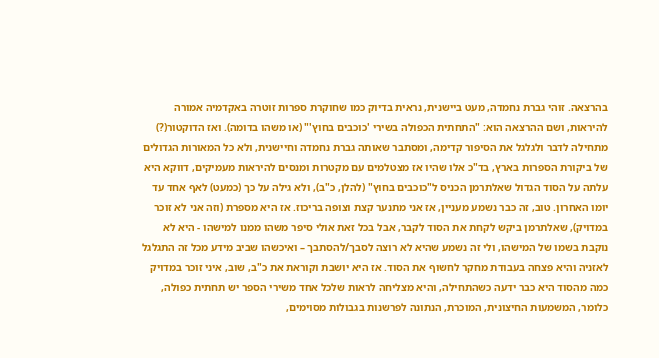בהרצאה. זוהי גברת נחמדה, מעט ביישנית, נראית בדיוק כמו שחוקרת ספרות זוטרה באקדמיה אמורה להיראות, ושם ההרצאה הוא: "התחתית הכפולה בשירי 'כוכבים בחוץ'" (או משהו בדומה). ואז הדוקטור(?) מתחילה לדבר ולגלגל את הסיפור קדימה, ומסתבר שאותה גברת נחמדה וחיישנית, ולא כל המאורות הגדולים של ביקורת הספרות בארץ, בד"כ אלו שהיו אז מצטלמים עם מקטרות ומנסים להיראות מעמיקים, דווקא היא עלתה על הסוד הגדול שאלתרמן הכניס ל"כוכבים בחוץ" (להלן, כ"ב), ולא גילה על כך (כמעט) לאף אחד עד יומו האחרון. טוב, זה כבר נשמע מעניין, אז אני מתנער קצת וצופה בריכוז. אז היא מספרת (וזה אני לא זוכר במדויק), שאלתרמן ביקש לקחת את הסוד לקבר, אבל בכל זאת אולי סיפר משהו ממנו למישהו - היא לא נוקבת בשמו של המישהו, ולי זה נשמע שהיא לא רוצה לסבך/להסתבך – ואיכשהו שביב מידע מכל זה התגלגל לאזניה והיא פצחה בעבודת מחקר לחשוף את הסוד. אז היא יושבת וקוראת את כ"ב, שוב, איני זוכר במדויק כמה מהסוד היא כבר ידעה כשהתחילה, והיא מצליחה לראות שלכל אחד משירי הספר יש תחתית כפולה, כלומר, המשמעות החיצונית, המוכרת, הנתונה לפרשנות בגבולות מסוימים,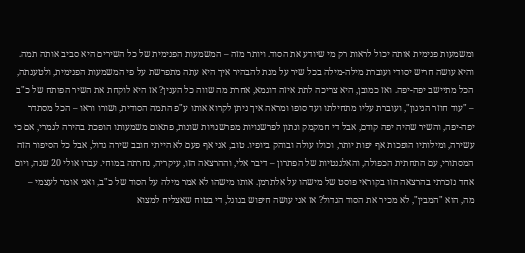ומשמעות פנימית אותה יכול לראות רק מי שיודע את הסוד. ויותר מזה – המשמעות הפנימית של כל השירים היא סביב אותה תמה. והיא עושה חריש יסודי ועוברת מילה-מילה בכל שיר על מנת להבהיר איך היא עתה מתפרשת על פי המשמעות הפנימית, ולטענתה, הכל מתיישב יפה-יפה. ואז כמובן, היא צריכה לתת איזה דוגמא, אחרת מה שווה כל הענין? אז היא לוקחת את השיר הפותח של כ"ב – "עוד חוזר הניגון", ועוברת עליו מתחילתו ועד סופו ומראה איך ניתן לקרוא אותו ע"פ התמה הסודית, ושורו וראו – הכל מסתדר יפה-יפה, והשיר שהיה יפה קודם, אבל די חמקמק ונתון לפרשנויות מפרשנויות שונות, פתאום משמעותו הופכת בהירה לגמרי, אם כי עשירה, ומילותיו הופכות אף יפות יותר, וכולו עולה ובוהק ביופיו. טוב, אני אף פעם לא הייתי חובב שירה גדול, אבל כל הסיפור הזה המסתורי, עם התחתית הכפולה, והאלגנטיות של הפתרון – דיבר אלי, וההרצאה הזו, עיקריה, נחרתה במוחי. עברו אולי 20 שנה, ויום אחד נזכרתי בהרצאה הזו בקוראי פוסט של מישהו על אלתרמן. אותו מישהו לא אמר מילה על הסוד של כ"ב, ואני אומר לעצמי – מה, הוא "המבין", לא מכיר את הסוד הגדול? אז אני עושה חיפוש בגוגל, די בטוח שאצליח למצוא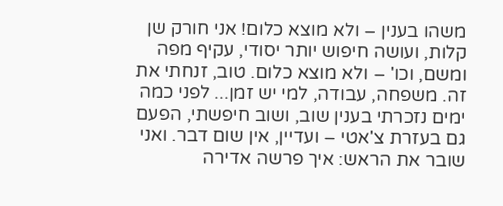משהו בענין – ולא מוצא כלום! אני חורק שן קלות, ועושה חיפוש יותר יסודי, עקיף מפה ומשם, וכו' – ולא מוצא כלום. טוב, זנחתי את זה. משפחה, עבודה, למי יש זמן... לפני כמה ימים נזכרתי בענין שוב, ושוב חיפשתי, הפעם גם בעזרת צ'אטי – ועדיין, אין שום דבר. ואני שובר את הראש: איך פרשה אדירה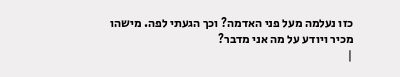כזו נעלמה מעל פני האדמה? וכך הגעתי לפה. מישהו מכיר ויודע על מה אני מדבר?
|